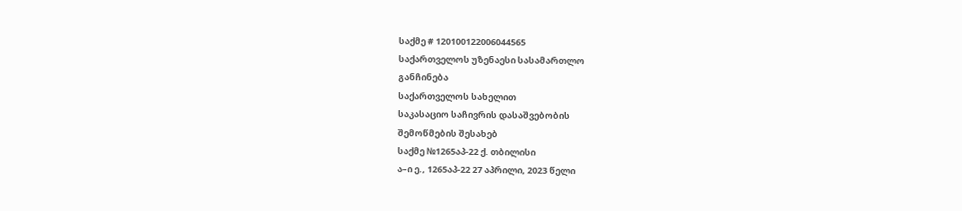საქმე # 120100122006044565
საქართველოს უზენაესი სასამართლო
განჩინება
საქართველოს სახელით
საკასაციო საჩივრის დასაშვებობის
შემოწმების შესახებ
საქმე №1265აპ-22 ქ. თბილისი
ა–ი ე., 1265აპ-22 27 აპრილი, 2023 წელი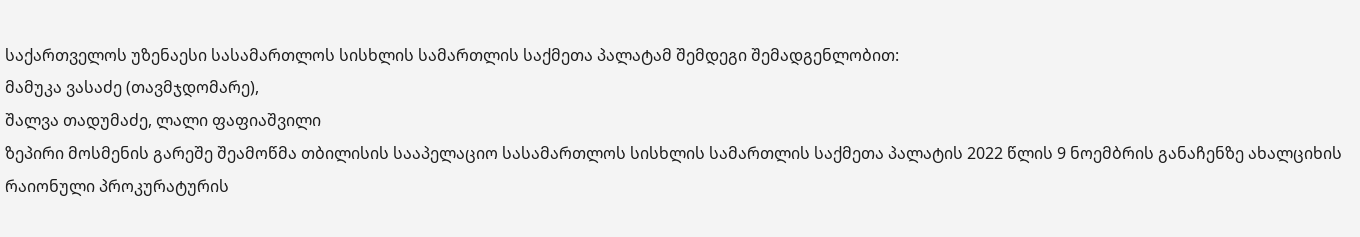საქართველოს უზენაესი სასამართლოს სისხლის სამართლის საქმეთა პალატამ შემდეგი შემადგენლობით:
მამუკა ვასაძე (თავმჯდომარე),
შალვა თადუმაძე, ლალი ფაფიაშვილი
ზეპირი მოსმენის გარეშე შეამოწმა თბილისის სააპელაციო სასამართლოს სისხლის სამართლის საქმეთა პალატის 2022 წლის 9 ნოემბრის განაჩენზე ახალციხის რაიონული პროკურატურის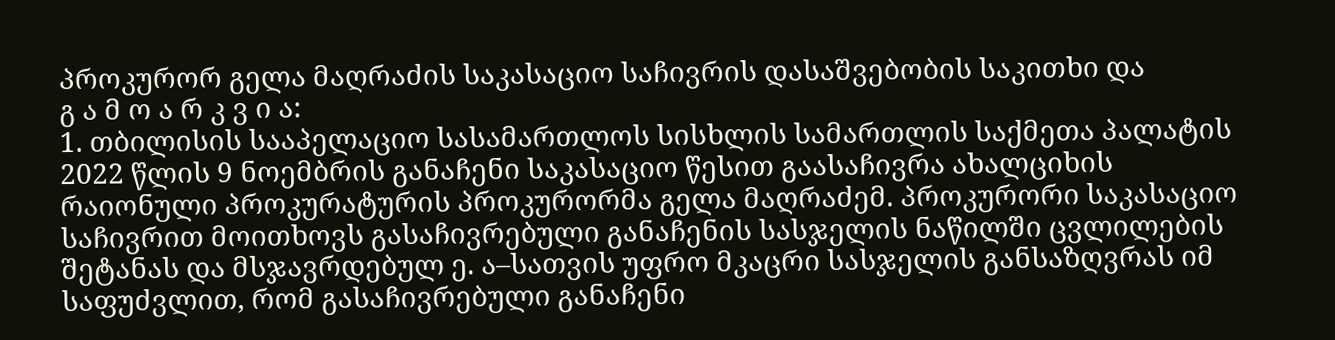პროკურორ გელა მაღრაძის საკასაციო საჩივრის დასაშვებობის საკითხი და
გ ა მ ო ა რ კ ვ ი ა:
1. თბილისის სააპელაციო სასამართლოს სისხლის სამართლის საქმეთა პალატის 2022 წლის 9 ნოემბრის განაჩენი საკასაციო წესით გაასაჩივრა ახალციხის რაიონული პროკურატურის პროკურორმა გელა მაღრაძემ. პროკურორი საკასაციო საჩივრით მოითხოვს გასაჩივრებული განაჩენის სასჯელის ნაწილში ცვლილების შეტანას და მსჯავრდებულ ე. ა–სათვის უფრო მკაცრი სასჯელის განსაზღვრას იმ საფუძვლით, რომ გასაჩივრებული განაჩენი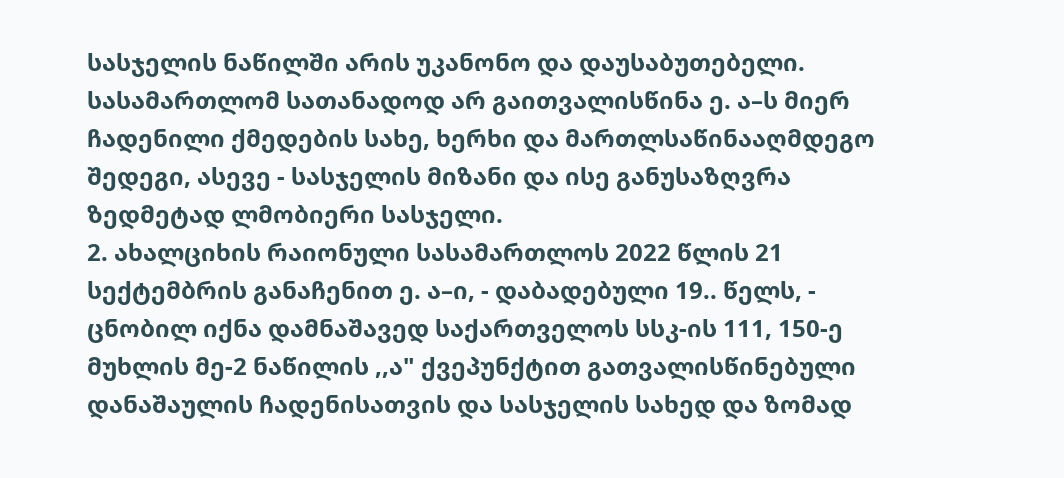სასჯელის ნაწილში არის უკანონო და დაუსაბუთებელი. სასამართლომ სათანადოდ არ გაითვალისწინა ე. ა–ს მიერ ჩადენილი ქმედების სახე, ხერხი და მართლსაწინააღმდეგო შედეგი, ასევე - სასჯელის მიზანი და ისე განუსაზღვრა ზედმეტად ლმობიერი სასჯელი.
2. ახალციხის რაიონული სასამართლოს 2022 წლის 21 სექტემბრის განაჩენით ე. ა–ი, - დაბადებული 19.. წელს, - ცნობილ იქნა დამნაშავედ საქართველოს სსკ-ის 111, 150-ე მუხლის მე-2 ნაწილის ,,ა" ქვეპუნქტით გათვალისწინებული დანაშაულის ჩადენისათვის და სასჯელის სახედ და ზომად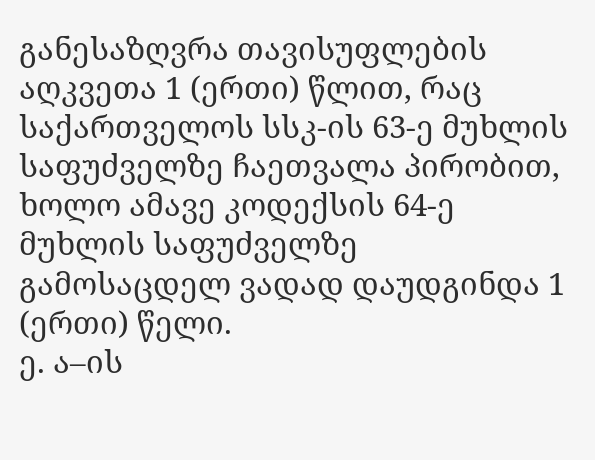განესაზღვრა თავისუფლების აღკვეთა 1 (ერთი) წლით, რაც საქართველოს სსკ-ის 63-ე მუხლის საფუძველზე ჩაეთვალა პირობით, ხოლო ამავე კოდექსის 64-ე მუხლის საფუძველზე გამოსაცდელ ვადად დაუდგინდა 1 (ერთი) წელი.
ე. ა–ის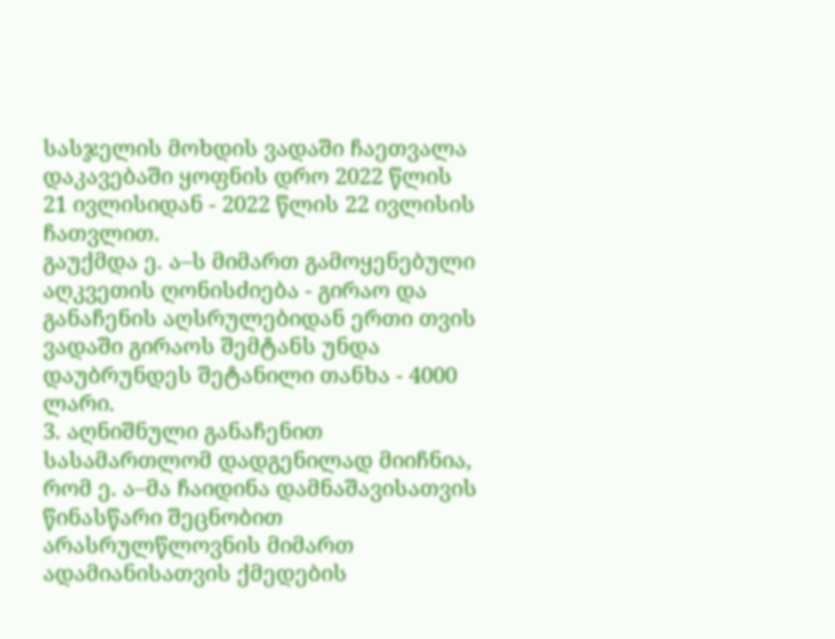სასჯელის მოხდის ვადაში ჩაეთვალა დაკავებაში ყოფნის დრო 2022 წლის 21 ივლისიდან - 2022 წლის 22 ივლისის ჩათვლით.
გაუქმდა ე. ა–ს მიმართ გამოყენებული აღკვეთის ღონისძიება - გირაო და განაჩენის აღსრულებიდან ერთი თვის ვადაში გირაოს შემტანს უნდა დაუბრუნდეს შეტანილი თანხა - 4000 ლარი.
3. აღნიშნული განაჩენით სასამართლომ დადგენილად მიიჩნია, რომ ე. ა–მა ჩაიდინა დამნაშავისათვის წინასწარი შეცნობით არასრულწლოვნის მიმართ ადამიანისათვის ქმედების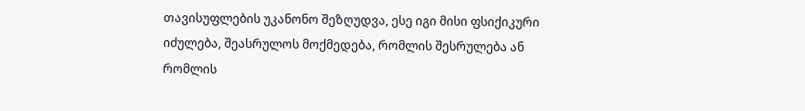თავისუფლების უკანონო შეზღუდვა, ესე იგი მისი ფსიქიკური იძულება, შეასრულოს მოქმედება, რომლის შესრულება ან რომლის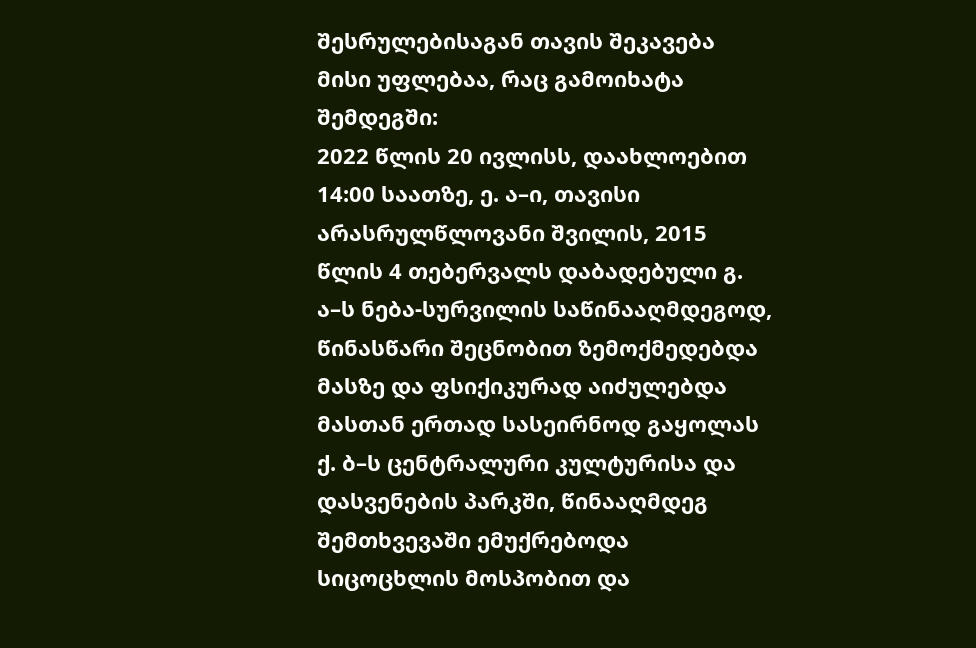შესრულებისაგან თავის შეკავება მისი უფლებაა, რაც გამოიხატა შემდეგში:
2022 წლის 20 ივლისს, დაახლოებით 14:00 საათზე, ე. ა–ი, თავისი არასრულწლოვანი შვილის, 2015 წლის 4 თებერვალს დაბადებული გ. ა–ს ნება-სურვილის საწინააღმდეგოდ, წინასწარი შეცნობით ზემოქმედებდა მასზე და ფსიქიკურად აიძულებდა მასთან ერთად სასეირნოდ გაყოლას ქ. ბ–ს ცენტრალური კულტურისა და დასვენების პარკში, წინააღმდეგ შემთხვევაში ემუქრებოდა სიცოცხლის მოსპობით და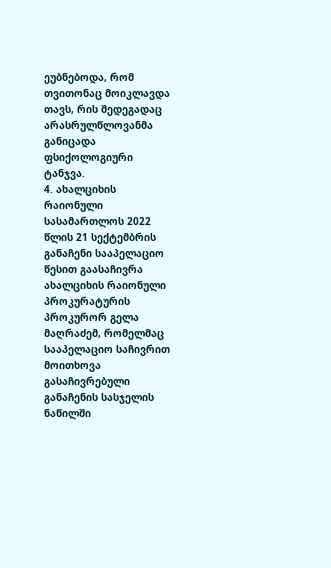ეუბნებოდა, რომ თვითონაც მოიკლავდა თავს, რის შედეგადაც არასრულწლოვანმა განიცადა ფსიქოლოგიური ტანჯვა.
4. ახალციხის რაიონული სასამართლოს 2022 წლის 21 სექტემბრის განაჩენი სააპელაციო წესით გაასაჩივრა ახალციხის რაიონული პროკურატურის პროკურორ გელა მაღრაძემ, რომელმაც სააპელაციო საჩივრით მოითხოვა გასაჩივრებული განაჩენის სასჯელის ნაწილში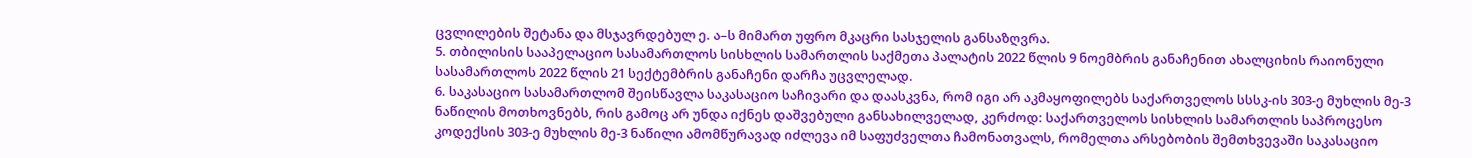ცვლილების შეტანა და მსჯავრდებულ ე. ა–ს მიმართ უფრო მკაცრი სასჯელის განსაზღვრა.
5. თბილისის სააპელაციო სასამართლოს სისხლის სამართლის საქმეთა პალატის 2022 წლის 9 ნოემბრის განაჩენით ახალციხის რაიონული სასამართლოს 2022 წლის 21 სექტემბრის განაჩენი დარჩა უცვლელად.
6. საკასაციო სასამართლომ შეისწავლა საკასაციო საჩივარი და დაასკვნა, რომ იგი არ აკმაყოფილებს საქართველოს სსსკ-ის 303-ე მუხლის მე-3 ნაწილის მოთხოვნებს, რის გამოც არ უნდა იქნეს დაშვებული განსახილველად, კერძოდ: საქართველოს სისხლის სამართლის საპროცესო კოდექსის 303-ე მუხლის მე-3 ნაწილი ამომწურავად იძლევა იმ საფუძველთა ჩამონათვალს, რომელთა არსებობის შემთხვევაში საკასაციო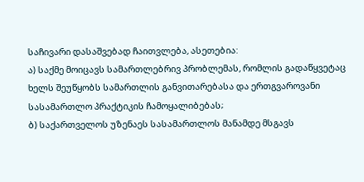საჩივარი დასაშვებად ჩაითვლება, ასეთებია:
ა) საქმე მოიცავს სამართლებრივ პრობლემას, რომლის გადაწყვეტაც ხელს შეუწყობს სამართლის განვითარებასა და ერთგვაროვანი სასამართლო პრაქტიკის ჩამოყალიბებას;
ბ) საქართველოს უზენაეს სასამართლოს მანამდე მსგავს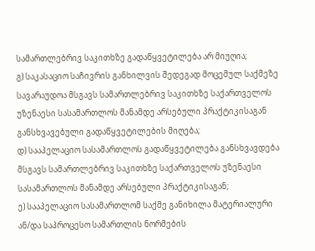სამართლებრივ საკითხზე გადაწყვეტილება არ მიუღია;
გ) საკასაციო საჩივრის განხილვის შედეგად მოცემულ საქმეზე სავარაუდოა მსგავს სამართლებრივ საკითხზე საქართველოს უზენაესი სასამართლოს მანამდე არსებული პრაქტიკისაგან განსხვავებული გადაწყვეტილების მიღება;
დ) სააპელაციო სასამართლოს გადაწყვეტილება განსხვავდება მსგავს სამართლებრივ საკითხზე საქართველოს უზენაესი სასამართლოს მანამდე არსებული პრაქტიკისაგან;
ე) სააპელაციო სასამართლომ საქმე განიხილა მატერიალური ან/და საპროცესო სამართლის ნორმების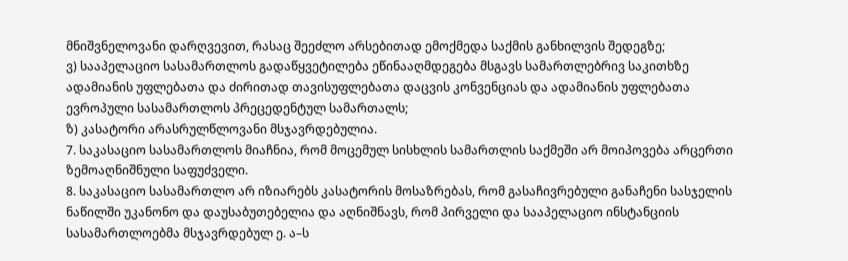მნიშვნელოვანი დარღვევით, რასაც შეეძლო არსებითად ემოქმედა საქმის განხილვის შედეგზე;
ვ) სააპელაციო სასამართლოს გადაწყვეტილება ეწინააღმდეგება მსგავს სამართლებრივ საკითხზე ადამიანის უფლებათა და ძირითად თავისუფლებათა დაცვის კონვენციას და ადამიანის უფლებათა ევროპული სასამართლოს პრეცედენტულ სამართალს;
ზ) კასატორი არასრულწლოვანი მსჯავრდებულია.
7. საკასაციო სასამართლოს მიაჩნია, რომ მოცემულ სისხლის სამართლის საქმეში არ მოიპოვება არცერთი ზემოაღნიშნული საფუძველი.
8. საკასაციო სასამართლო არ იზიარებს კასატორის მოსაზრებას, რომ გასაჩივრებული განაჩენი სასჯელის ნაწილში უკანონო და დაუსაბუთებელია და აღნიშნავს, რომ პირველი და სააპელაციო ინსტანციის სასამართლოებმა მსჯავრდებულ ე. ა–ს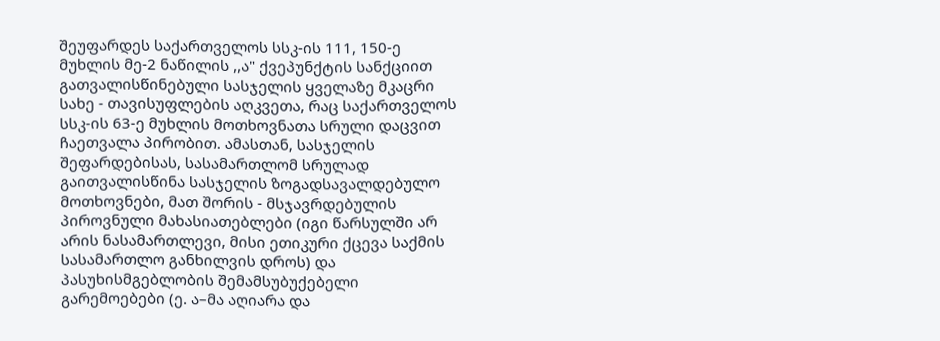შეუფარდეს საქართველოს სსკ-ის 111, 150-ე მუხლის მე-2 ნაწილის ,,ა" ქვეპუნქტის სანქციით გათვალისწინებული სასჯელის ყველაზე მკაცრი სახე - თავისუფლების აღკვეთა, რაც საქართველოს სსკ-ის 63-ე მუხლის მოთხოვნათა სრული დაცვით ჩაეთვალა პირობით. ამასთან, სასჯელის შეფარდებისას, სასამართლომ სრულად გაითვალისწინა სასჯელის ზოგადსავალდებულო მოთხოვნები, მათ შორის - მსჯავრდებულის პიროვნული მახასიათებლები (იგი წარსულში არ არის ნასამართლევი, მისი ეთიკური ქცევა საქმის სასამართლო განხილვის დროს) და პასუხისმგებლობის შემამსუბუქებელი გარემოებები (ე. ა–მა აღიარა და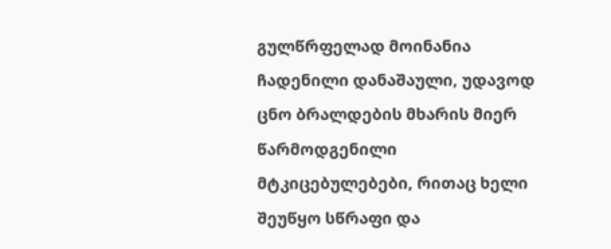გულწრფელად მოინანია ჩადენილი დანაშაული, უდავოდ ცნო ბრალდების მხარის მიერ წარმოდგენილი მტკიცებულებები, რითაც ხელი შეუწყო სწრაფი და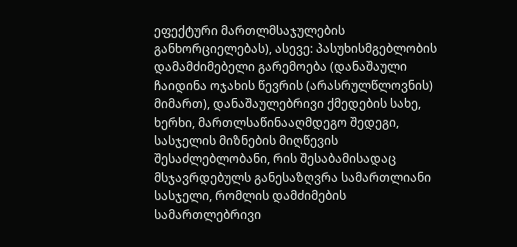ეფექტური მართლმსაჯულების განხორციელებას), ასევე: პასუხისმგებლობის დამამძიმებელი გარემოება (დანაშაული ჩაიდინა ოჯახის წევრის (არასრულწლოვნის) მიმართ), დანაშაულებრივი ქმედების სახე, ხერხი, მართლსაწინააღმდეგო შედეგი, სასჯელის მიზნების მიღწევის შესაძლებლობანი, რის შესაბამისადაც მსჯავრდებულს განესაზღვრა სამართლიანი სასჯელი, რომლის დამძიმების სამართლებრივი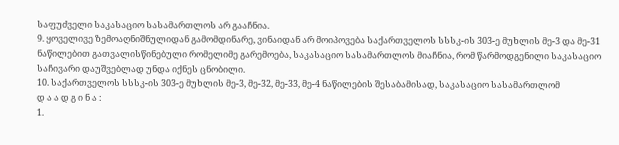საფუძველი საკასაციო სასამართლოს არ გააჩნია.
9. ყოველივე ზემოაღნიშნულიდან გამომდინარე, ვინაიდან არ მოიპოვება საქართველოს სსსკ-ის 303-ე მუხლის მე-3 და მე-31 ნაწილებით გათვალისწინებული რომელიმე გარემოება, საკასაციო სასამართლოს მიაჩნია, რომ წარმოდგენილი საკასაციო საჩივარი დაუშვებლად უნდა იქნეს ცნობილი.
10. საქართველოს სსსკ-ის 303-ე მუხლის მე-3, მე-32, მე-33, მე-4 ნაწილების შესაბამისად, საკასაციო სასამართლომ
დ ა ა დ გ ი ნ ა :
1.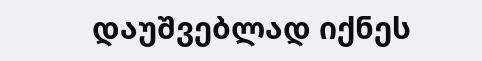დაუშვებლად იქნეს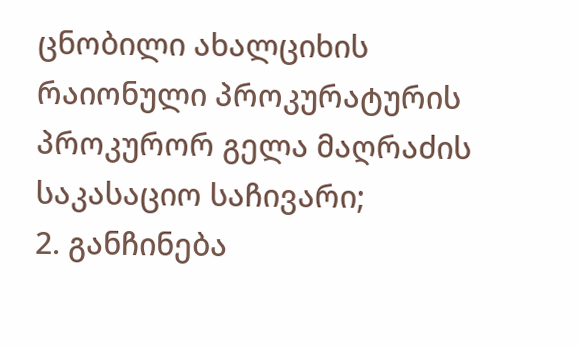ცნობილი ახალციხის რაიონული პროკურატურის პროკურორ გელა მაღრაძის საკასაციო საჩივარი;
2. განჩინება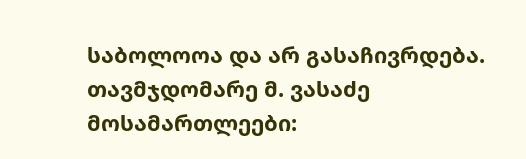საბოლოოა და არ გასაჩივრდება.
თავმჯდომარე მ. ვასაძე
მოსამართლეები: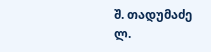შ. თადუმაძე
ლ.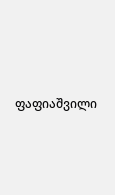ფაფიაშვილი